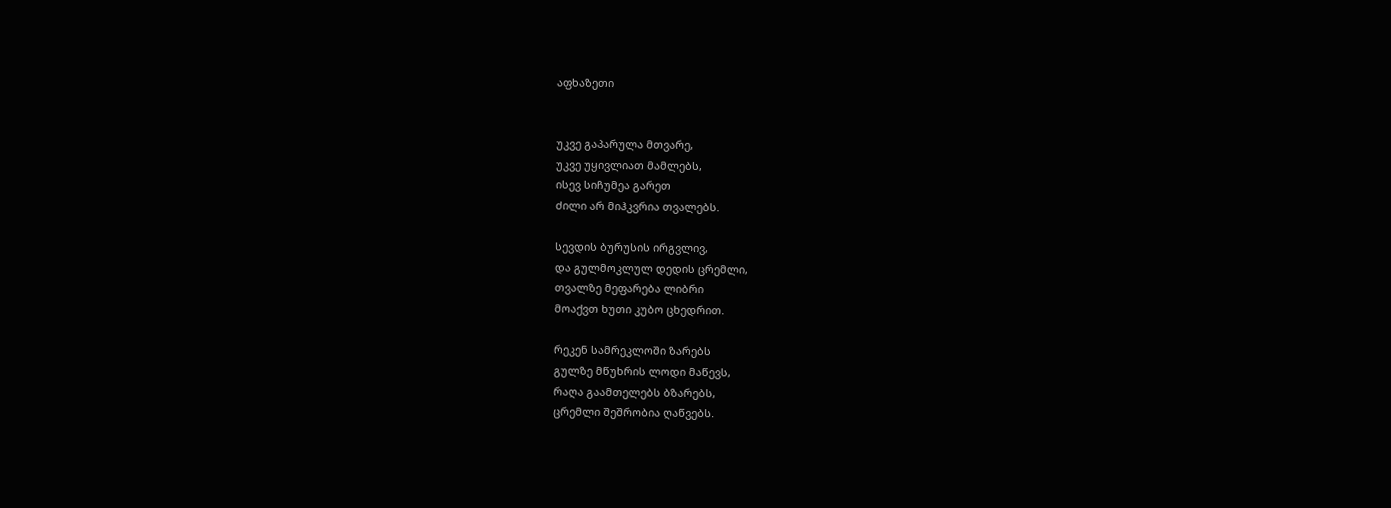აფხაზეთი


უკვე გაპარულა მთვარე,
უკვე უყივლიათ მამლებს,
ისევ სიჩუმეა გარეთ
ძილი არ მიჰკვრია თვალებს.

სევდის ბურუსის ირგვლივ,
და გულმოკლულ დედის ცრემლი,
თვალზე მეფარება ლიბრი
მოაქვთ ხუთი კუბო ცხედრით.

რეკენ სამრეკლოში ზარებს
გულზე მწუხრის ლოდი მაწევს,
რაღა გაამთელებს ბზარებს,
ცრემლი შეშრობია ღაწვებს.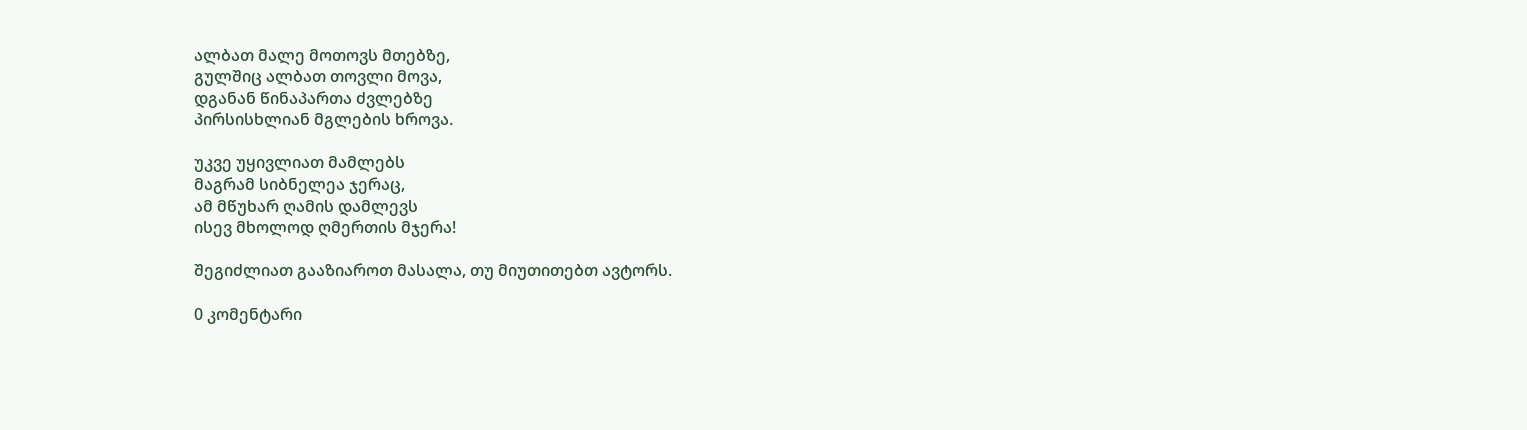ალბათ მალე მოთოვს მთებზე,
გულშიც ალბათ თოვლი მოვა,
დგანან წინაპართა ძვლებზე
პირსისხლიან მგლების ხროვა.

უკვე უყივლიათ მამლებს
მაგრამ სიბნელეა ჯერაც,
ამ მწუხარ ღამის დამლევს
ისევ მხოლოდ ღმერთის მჯერა!

შეგიძლიათ გააზიაროთ მასალა, თუ მიუთითებთ ავტორს.

0 კომენტარი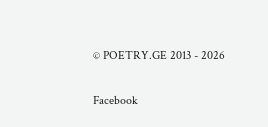© POETRY.GE 2013 - 2026

Facebook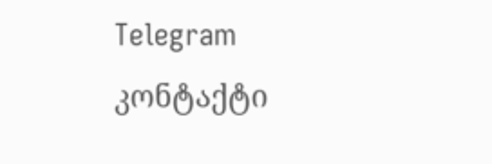Telegram კონტაქტი